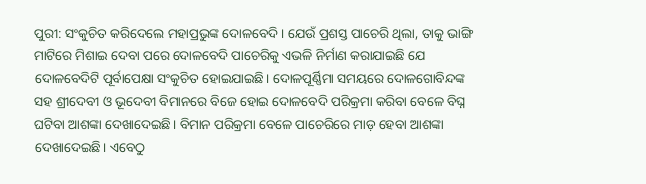ପୁରୀ: ସଂକୁଚିତ କରିଦେଲେ ମହାପ୍ରଭୁଙ୍କ ଦୋଳବେଦି। ଯେଉଁ ପ୍ରଶସ୍ତ ପାଚେରି ଥିଲା, ତାକୁ ଭାଙ୍ଗି ମାଟିରେ ମିଶାଇ ଦେବା ପରେ ଦୋଳବେଦି ପାଚେରିକୁ ଏଭଳି ନିର୍ମାଣ କରାଯାଇଛି ଯେ ଦୋଳବେଦିଟି ପୂର୍ବାପେକ୍ଷା ସଂକୁଚିତ ହୋଇଯାଇଛି। ଦୋଳପୂର୍ଣ୍ଣିମା ସମୟରେ ଦୋଳଗୋବିନ୍ଦଙ୍କ ସହ ଶ୍ରୀଦେବୀ ଓ ଭୂଦେବୀ ବିମାନରେ ବିଜେ ହୋଇ ଦୋଳବେଦି ପରିକ୍ରମା କରିବା ବେଳେ ବିଘ୍ନ ଘଟିବା ଆଶଙ୍କା ଦେଖାଦେଇଛି। ବିମାନ ପରିକ୍ରମା ବେଳେ ପାଚେରିରେ ମାଡ଼ ହେବା ଆଶଙ୍କା ଦେଖାଦେଇଛି। ଏବେଠୁ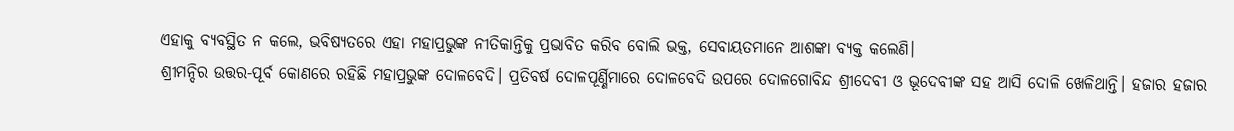ଏହାକୁ ବ୍ୟବସ୍ଥିତ ନ କଲେ, ଭବିଷ୍ୟତରେ ଏହା ମହାପ୍ରଭୁଙ୍କ ନୀତିକାନ୍ତିକୁ ପ୍ରଭାବିତ କରିବ ବୋଲି ଭକ୍ତ, ସେବାୟତମାନେ ଆଶଙ୍କା ବ୍ୟକ୍ତ କଲେଣି।
ଶ୍ରୀମନ୍ଦିର ଉତ୍ତର-ପୂର୍ବ କୋଣରେ ରହିଛି ମହାପ୍ରଭୁଙ୍କ ଦୋଳବେଦି। ପ୍ରତିବର୍ଷ ଦୋଳପୂର୍ଣ୍ଣିମାରେ ଦୋଳବେଦି ଉପରେ ଦୋଳଗୋବିନ୍ଦ ଶ୍ରୀଦେବୀ ଓ ଭୂଦେବୀଙ୍କ ସହ ଆସି ଦୋଳି ଖେଳିଥାନ୍ତି। ହଜାର ହଜାର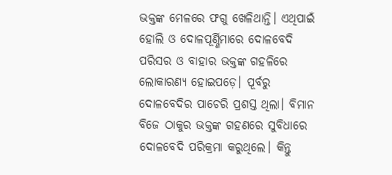ଭକ୍ତଙ୍କ ମେଳରେ ଫଗୁ ଖେଳିଥାନ୍ତି। ଏଥିପାଇଁ ହୋଲି ଓ ଦୋଳପୂର୍ଣ୍ଣିମାରେ ଦୋଳବେଦି ପରିସର ଓ ବାହାର ଭକ୍ତଙ୍କ ଗହଳିରେ ଲୋକାରଣ୍ୟ ହୋଇପଡ଼େ। ପୂର୍ବରୁ ଦୋଳବେଦିର ପାଚେରି ପ୍ରଶସ୍ତ ଥିଲା। ବିମାନ ବିଜେ ଠାକୁର ଭକ୍ତଙ୍କ ଗହଣରେ ସୁବିଧାରେ ଦୋଳବେଦି ପରିକ୍ରମା କରୁଥିଲେ। କିନ୍ତୁ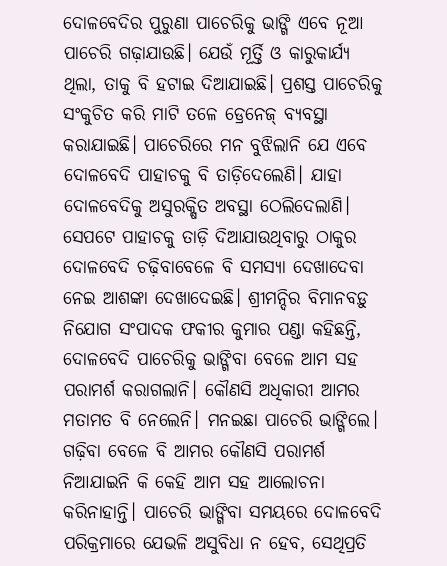ଦୋଳବେଦିର ପୁରୁଣା ପାଚେରିକୁ ଭାଙ୍ଗି ଏବେ ନୂଆ ପାଚେରି ଗଢ଼ାଯାଉଛି। ଯେଉଁ ମୂର୍ତ୍ତି ଓ କାରୁକାର୍ଯ୍ୟ ଥିଲା, ତାକୁ ବି ହଟାଇ ଦିଆଯାଇଛି। ପ୍ରଶସ୍ତ ପାଚେରିକୁ ସଂକୁଚିତ କରି ମାଟି ତଳେ ଡ୍ରେନେଜ୍ ବ୍ୟବସ୍ଥା କରାଯାଇଛି। ପାଚେରିରେ ମନ ବୁଝିଲାନି ଯେ ଏବେ ଦୋଳବେଦି ପାହାଚକୁ ବି ତାଡ଼ିଦେଲେଣି। ଯାହା ଦୋଳବେଦିକୁ ଅସୁରକ୍ଷିତ ଅବସ୍ଥା ଠେଲିଦେଲାଣି।
ସେପଟେ ପାହାଚକୁ ତାଡ଼ି ଦିଆଯାଉଥିବାରୁ ଠାକୁର ଦୋଳବେଦି ଚଢ଼ିବାବେଳେ ବି ସମସ୍ୟା ଦେଖାଦେବା ନେଇ ଆଶଙ୍କା ଦେଖାଦେଇଛି। ଶ୍ରୀମନ୍ଦିର ବିମାନବଡ଼ୁ ନିଯୋଗ ସଂପାଦକ ଫକୀର କୁମାର ପଣ୍ଡା କହିଛନ୍ତି, ଦୋଳବେଦି ପାଚେରିକୁ ଭାଙ୍ଗିବା ବେଳେ ଆମ ସହ ପରାମର୍ଶ କରାଗଲାନି। କୌଣସି ଅଧିକାରୀ ଆମର ମତାମତ ବି ନେଲେନି। ମନଇଛା ପାଚେରି ଭାଙ୍ଗିଲେ। ଗଢ଼ିବା ବେଳେ ବି ଆମର କୌଣସି ପରାମର୍ଶ ନିଆଯାଇନି କି କେହି ଆମ ସହ ଆଲୋଚନା କରିନାହାନ୍ତି। ପାଚେରି ଭାଙ୍ଗିବା ସମୟରେ ଦୋଳବେଦି ପରିକ୍ରମାରେ ଯେଭଳି ଅସୁବିଧା ନ ହେବ, ସେଥିପ୍ରତି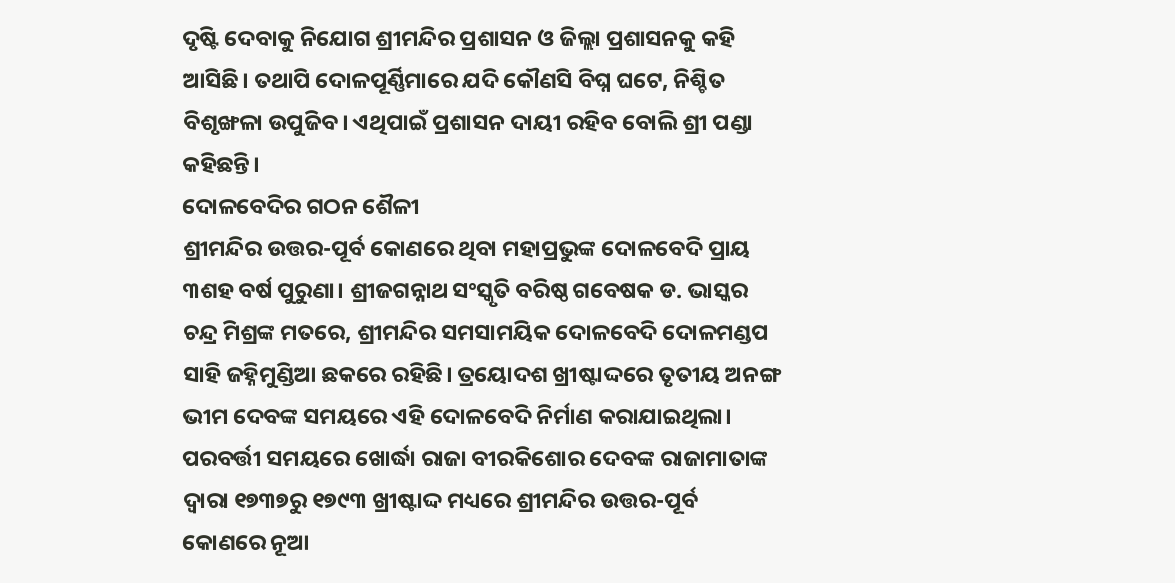ଦୃଷ୍ଟି ଦେବାକୁ ନିଯୋଗ ଶ୍ରୀମନ୍ଦିର ପ୍ରଶାସନ ଓ ଜିଲ୍ଲା ପ୍ରଶାସନକୁ କହି ଆସିଛି। ତଥାପି ଦୋଳପୂର୍ଣ୍ଣିମାରେ ଯଦି କୌଣସି ବିଘ୍ନ ଘଟେ, ନିଶ୍ଚିତ ବିଶୃଙ୍ଖଳା ଉପୁଜିବ। ଏଥିପାଇଁ ପ୍ରଶାସନ ଦାୟୀ ରହିବ ବୋଲି ଶ୍ରୀ ପଣ୍ଡା କହିଛନ୍ତି।
ଦୋଳବେଦିର ଗଠନ ଶୈଳୀ
ଶ୍ରୀମନ୍ଦିର ଉତ୍ତର-ପୂର୍ବ କୋଣରେ ଥିବା ମହାପ୍ରଭୁଙ୍କ ଦୋଳବେଦି ପ୍ରାୟ ୩ଶହ ବର୍ଷ ପୁରୁଣା। ଶ୍ରୀଜଗନ୍ନାଥ ସଂସ୍କୃତି ବରିଷ୍ଠ ଗବେଷକ ଡ. ଭାସ୍କର ଚନ୍ଦ୍ର ମିଶ୍ରଙ୍କ ମତରେ, ଶ୍ରୀମନ୍ଦିର ସମସାମୟିକ ଦୋଳବେଦି ଦୋଳମଣ୍ଡପ ସାହି ଜହ୍ନିମୁଣ୍ଡିଆ ଛକରେ ରହିଛି। ତ୍ରୟୋଦଶ ଖ୍ରୀଷ୍ଟାଦ୍ଦରେ ତୃତୀୟ ଅନଙ୍ଗ ଭୀମ ଦେବଙ୍କ ସମୟରେ ଏହି ଦୋଳବେଦି ନିର୍ମାଣ କରାଯାଇଥିଲା। ପରବର୍ତ୍ତୀ ସମୟରେ ଖୋର୍ଦ୍ଧା ରାଜା ବୀରକିଶୋର ଦେବଙ୍କ ରାଜାମାତାଙ୍କ ଦ୍ବାରା ୧୭୩୭ରୁ ୧୭୯୩ ଖ୍ରୀଷ୍ଟାଦ୍ଦ ମଧ୍ୟରେ ଶ୍ରୀମନ୍ଦିର ଉତ୍ତର-ପୂର୍ବ କୋଣରେ ନୂଆ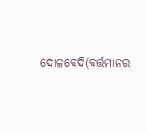ଦୋଳବେଦି(ବର୍ତ୍ତମାନର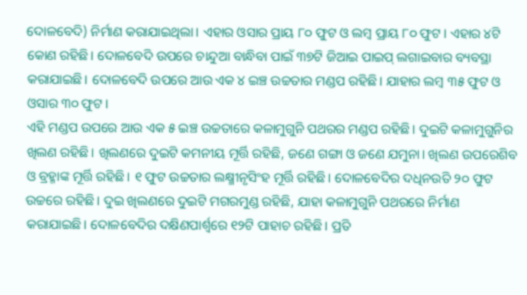ଦୋଳବେଦି) ନିର୍ମାଣ କରାଯାଇଥିଲା। ଏହାର ଓସାର ପ୍ରାୟ ୮୦ ଫୁଟ ଓ ଲମ୍ବ ପ୍ରାୟ ୮୦ ଫୁଟ। ଏହାର ୪ଟି କୋଣ ରହିଛି। ଦୋଳବେଦି ଉପରେ ଚାନ୍ଦୁଆ ବାନ୍ଧିବା ପାଇଁ ୩୭ଟି ଜିଆଇ ପାଇପ୍ ଲଗାଇବାର ବ୍ୟବସ୍ଥା କରାଯାଇଛି। ଦୋଳବେଦି ଉପରେ ଆଉ ଏକ ୪ ଇଞ୍ଚ ଉଚ୍ଚତାର ମଣ୍ଡପ ରହିଛି। ଯାହାର ଲମ୍ବ ୩୫ ଫୁଟ ଓ ଓସାର ୩୦ ଫୁଟ।
ଏହି ମଣ୍ଡପ ଉପରେ ଆଉ ଏକ ୫ ଇଞ୍ଚ ଉଚ୍ଚତାରେ କଳାମୁଗୁନି ପଥରର ମଣ୍ଡପ ରହିଛି। ଦୁଇଟି କଳାମୁଗୁନିର ଖିଲଣ ରହିଛି। ଖିଲଣରେ ଦୁଇଟି କମନୀୟ ମୂର୍ତ୍ତି ରହିଛି, ଜଣେ ଗଙ୍ଗା ଓ ଜଣେ ଯମୁନା। ଖିଲଣ ଉପରେଶିବ ଓ ବ୍ରହ୍ମାଙ୍କ ମୂର୍ତ୍ତି ରହିଛି। ୧ ଫୁଟ ଉଚ୍ଚତାର ଲକ୍ଷ୍ମୀନୃସିଂହ ମୂର୍ତ୍ତି ରହିଛି। ଦୋଳବେଦିର ଦଧିନଉତି ୨୦ ଫୁଟ ଉଚ୍ଚରେ ରହିଛି। ଦୁଇ ଖିଲଣରେ ଦୁଇଟି ମଗରମୁଣ୍ଡ ରହିଛି, ଯାହା କଳାମୁଗୁନି ପଥରରେ ନିର୍ମାଣ କରାଯାଇଛି। ଦୋଳବେଦିର ଦକ୍ଷିଣପାର୍ଶ୍ବରେ ୧୨ଟି ପାହାଚ ରହିଛି। ପ୍ରତି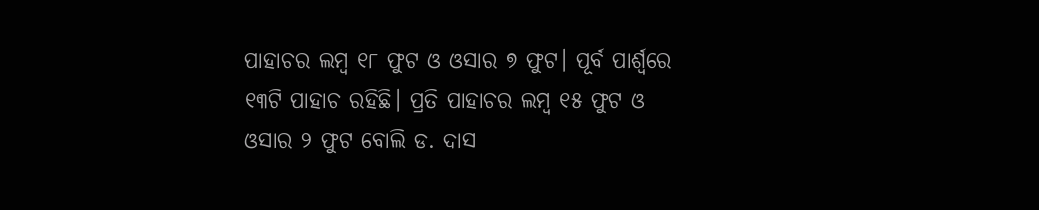ପାହାଚର ଲମ୍ବ ୧୮ ଫୁଟ ଓ ଓସାର ୭ ଫୁଟ। ପୂର୍ବ ପାର୍ଶ୍ବରେ ୧୩ଟି ପାହାଚ ରହିଛି। ପ୍ରତି ପାହାଚର ଲମ୍ବ ୧୫ ଫୁଟ ଓ ଓସାର ୨ ଫୁଟ ବୋଲି ଡ. ଦାସ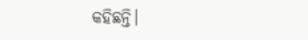କହିଛନ୍ତି।